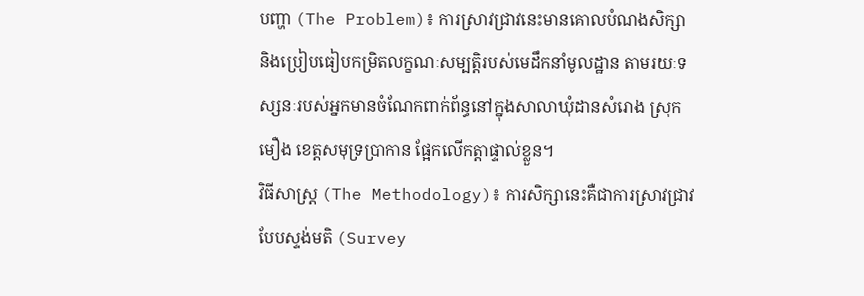បញ្ហា (The Problem)៖ ការស្រាវជ្រាវនេះមានគោលបំណងសិក្សា និងប្រៀបធៀបកម្រិតលក្ខណៈសម្បត្តិរបស់មេដឹកនាំមូលដ្ឋាន តាមរយៈទស្សនៈរបស់អ្នកមានចំណែកពាក់ព័ន្ធនៅក្នុងសាលាឃុំដានសំរោង ស្រុកមឿង ខេត្តសមុទ្រប្រាកាន ផ្អែកលើកត្តាផ្ទាល់ខ្លួន។
វិធីសាស្ត្រ (The Methodology)៖ ការសិក្សានេះគឺជាការស្រាវជ្រាវបែបស្ទង់មតិ (Survey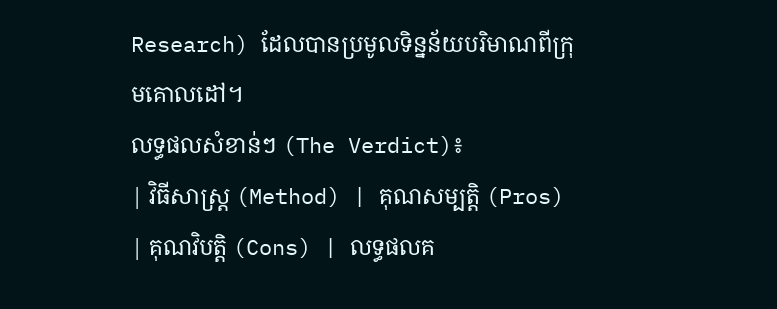Research) ដែលបានប្រមូលទិន្នន័យបរិមាណពីក្រុមគោលដៅ។
លទ្ធផលសំខាន់ៗ (The Verdict)៖
| វិធីសាស្ត្រ (Method) | គុណសម្បត្តិ (Pros) | គុណវិបត្តិ (Cons) | លទ្ធផលគ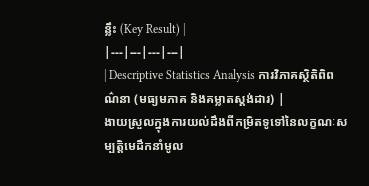ន្លឹះ (Key Result) |
|---|---|---|---|
| Descriptive Statistics Analysis ការវិភាគស្ថិតិពិពណ៌នា (មធ្យមភាគ និងគម្លាតស្តង់ដារ) |
ងាយស្រួលក្នុងការយល់ដឹងពីកម្រិតទូទៅនៃលក្ខណៈសម្បត្តិមេដឹកនាំមូល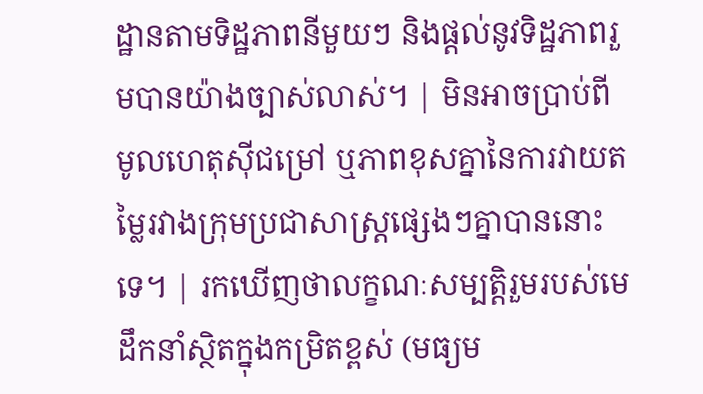ដ្ឋានតាមទិដ្ឋភាពនីមួយៗ និងផ្តល់នូវទិដ្ឋភាពរួមបានយ៉ាងច្បាស់លាស់។ | មិនអាចប្រាប់ពីមូលហេតុស៊ីជម្រៅ ឬភាពខុសគ្នានៃការវាយតម្លៃរវាងក្រុមប្រជាសាស្ត្រផ្សេងៗគ្នាបាននោះទេ។ | រកឃើញថាលក្ខណៈសម្បត្តិរួមរបស់មេដឹកនាំស្ថិតក្នុងកម្រិតខ្ពស់ (មធ្យម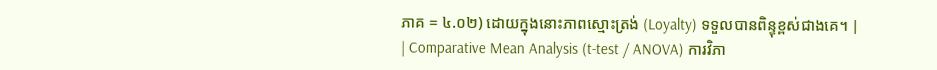ភាគ = ៤.០២) ដោយក្នុងនោះភាពស្មោះត្រង់ (Loyalty) ទទួលបានពិន្ទុខ្ពស់ជាងគេ។ |
| Comparative Mean Analysis (t-test / ANOVA) ការវិភា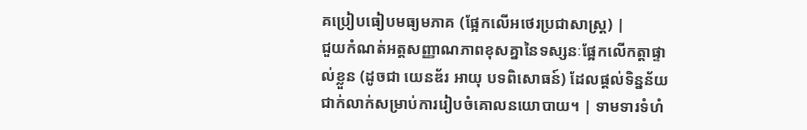គប្រៀបធៀបមធ្យមភាគ (ផ្អែកលើអថេរប្រជាសាស្ត្រ) |
ជួយកំណត់អត្តសញ្ញាណភាពខុសគ្នានៃទស្សនៈផ្អែកលើកត្តាផ្ទាល់ខ្លួន (ដូចជា យេនឌ័រ អាយុ បទពិសោធន៍) ដែលផ្តល់ទិន្នន័យជាក់លាក់សម្រាប់ការរៀបចំគោលនយោបាយ។ | ទាមទារទំហំ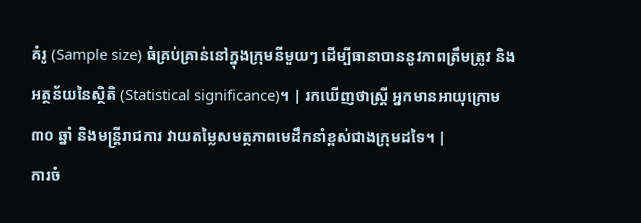គំរូ (Sample size) ធំគ្រប់គ្រាន់នៅក្នុងក្រុមនីមួយៗ ដើម្បីធានាបាននូវភាពត្រឹមត្រូវ និងអត្ថន័យនៃស្ថិតិ (Statistical significance)។ | រកឃើញថាស្ត្រី អ្នកមានអាយុក្រោម ៣០ ឆ្នាំ និងមន្ត្រីរាជការ វាយតម្លៃសមត្ថភាពមេដឹកនាំខ្ពស់ជាងក្រុមដទៃ។ |
ការចំ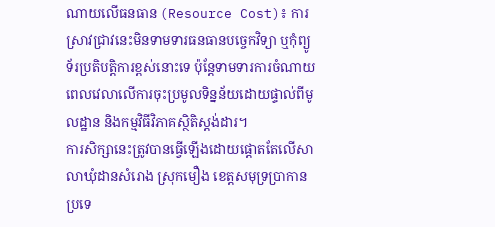ណាយលើធនធាន (Resource Cost)៖ ការស្រាវជ្រាវនេះមិនទាមទារធនធានបច្ចេកវិទ្យា ឬកុំព្យូទ័រប្រតិបត្តិការខ្ពស់នោះទេ ប៉ុន្តែទាមទារការចំណាយពេលវេលាលើការចុះប្រមូលទិន្នន័យដោយផ្ទាល់ពីមូលដ្ឋាន និងកម្មវិធីវិភាគស្ថិតិស្តង់ដារ។
ការសិក្សានេះត្រូវបានធ្វើឡើងដោយផ្តោតតែលើសាលាឃុំដានសំរោង ស្រុកមឿង ខេត្តសមុទ្រប្រាកាន ប្រទេ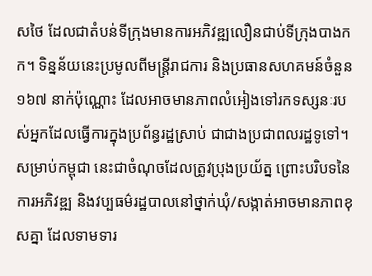សថៃ ដែលជាតំបន់ទីក្រុងមានការអភិវឌ្ឍលឿនជាប់ទីក្រុងបាងកក។ ទិន្នន័យនេះប្រមូលពីមន្ត្រីរាជការ និងប្រធានសហគមន៍ចំនួន ១៦៧ នាក់ប៉ុណ្ណោះ ដែលអាចមានភាពលំអៀងទៅរកទស្សនៈរបស់អ្នកដែលធ្វើការក្នុងប្រព័ន្ធរដ្ឋស្រាប់ ជាជាងប្រជាពលរដ្ឋទូទៅ។ សម្រាប់កម្ពុជា នេះជាចំណុចដែលត្រូវប្រុងប្រយ័ត្ន ព្រោះបរិបទនៃការអភិវឌ្ឍ និងវប្បធម៌រដ្ឋបាលនៅថ្នាក់ឃុំ/សង្កាត់អាចមានភាពខុសគ្នា ដែលទាមទារ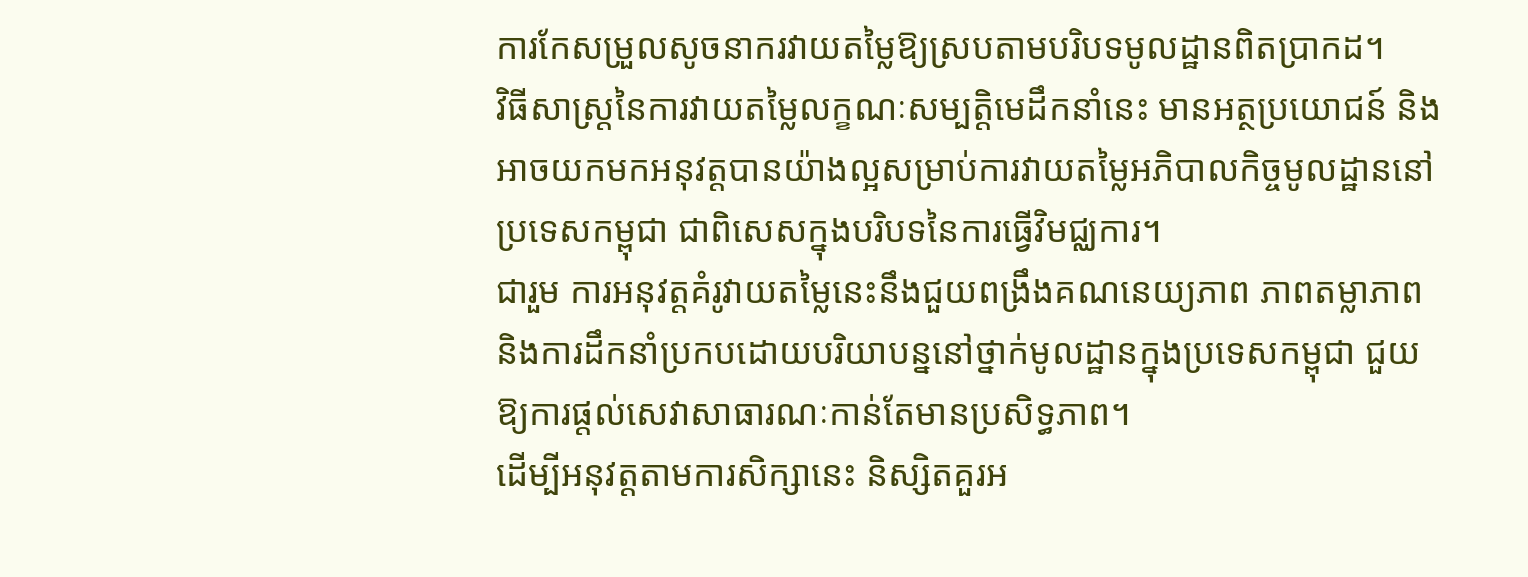ការកែសម្រួលសូចនាករវាយតម្លៃឱ្យស្របតាមបរិបទមូលដ្ឋានពិតប្រាកដ។
វិធីសាស្ត្រនៃការវាយតម្លៃលក្ខណៈសម្បត្តិមេដឹកនាំនេះ មានអត្ថប្រយោជន៍ និងអាចយកមកអនុវត្តបានយ៉ាងល្អសម្រាប់ការវាយតម្លៃអភិបាលកិច្ចមូលដ្ឋាននៅប្រទេសកម្ពុជា ជាពិសេសក្នុងបរិបទនៃការធ្វើវិមជ្ឈការ។
ជារួម ការអនុវត្តគំរូវាយតម្លៃនេះនឹងជួយពង្រឹងគណនេយ្យភាព ភាពតម្លាភាព និងការដឹកនាំប្រកបដោយបរិយាបន្ននៅថ្នាក់មូលដ្ឋានក្នុងប្រទេសកម្ពុជា ជួយឱ្យការផ្តល់សេវាសាធារណៈកាន់តែមានប្រសិទ្ធភាព។
ដើម្បីអនុវត្តតាមការសិក្សានេះ និស្សិតគួរអ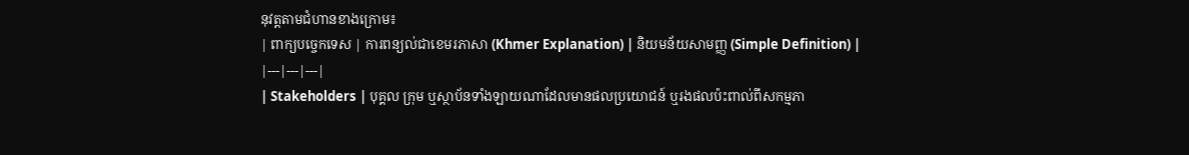នុវត្តតាមជំហានខាងក្រោម៖
| ពាក្យបច្ចេកទេស | ការពន្យល់ជាខេមរភាសា (Khmer Explanation) | និយមន័យសាមញ្ញ (Simple Definition) |
|---|---|---|
| Stakeholders | បុគ្គល ក្រុម ឬស្ថាប័នទាំងឡាយណាដែលមានផលប្រយោជន៍ ឬរងផលប៉ះពាល់ពីសកម្មភា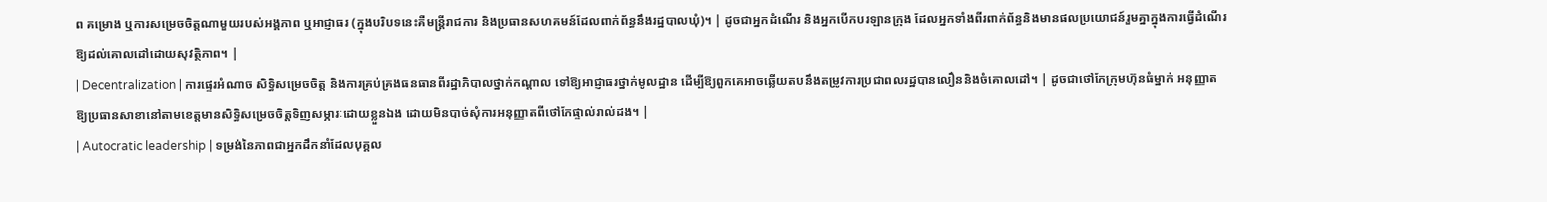ព គម្រោង ឬការសម្រេចចិត្តណាមួយរបស់អង្គភាព ឬអាជ្ញាធរ (ក្នុងបរិបទនេះគឺមន្ត្រីរាជការ និងប្រធានសហគមន៍ដែលពាក់ព័ន្ធនឹងរដ្ឋបាលឃុំ)។ | ដូចជាអ្នកដំណើរ និងអ្នកបើកបរឡានក្រុង ដែលអ្នកទាំងពីរពាក់ព័ន្ធនិងមានផលប្រយោជន៍រួមគ្នាក្នុងការធ្វើដំណើរឱ្យដល់គោលដៅដោយសុវត្ថិភាព។ |
| Decentralization | ការផ្ទេរអំណាច សិទ្ធិសម្រេចចិត្ត និងការគ្រប់គ្រងធនធានពីរដ្ឋាភិបាលថ្នាក់កណ្តាល ទៅឱ្យអាជ្ញាធរថ្នាក់មូលដ្ឋាន ដើម្បីឱ្យពួកគេអាចឆ្លើយតបនឹងតម្រូវការប្រជាពលរដ្ឋបានលឿននិងចំគោលដៅ។ | ដូចជាថៅកែក្រុមហ៊ុនធំម្នាក់ អនុញ្ញាតឱ្យប្រធានសាខានៅតាមខេត្តមានសិទ្ធិសម្រេចចិត្តទិញសម្ភារៈដោយខ្លួនឯង ដោយមិនបាច់សុំការអនុញ្ញាតពីថៅកែផ្ទាល់រាល់ដង។ |
| Autocratic leadership | ទម្រង់នៃភាពជាអ្នកដឹកនាំដែលបុគ្គល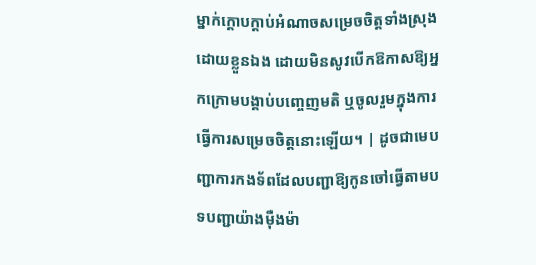ម្នាក់ក្តោបក្តាប់អំណាចសម្រេចចិត្តទាំងស្រុងដោយខ្លួនឯង ដោយមិនសូវបើកឱកាសឱ្យអ្នកក្រោមបង្គាប់បញ្ចេញមតិ ឬចូលរួមក្នុងការធ្វើការសម្រេចចិត្តនោះឡើយ។ | ដូចជាមេបញ្ជាការកងទ័ពដែលបញ្ជាឱ្យកូនចៅធ្វើតាមបទបញ្ជាយ៉ាងម៉ឺងម៉ា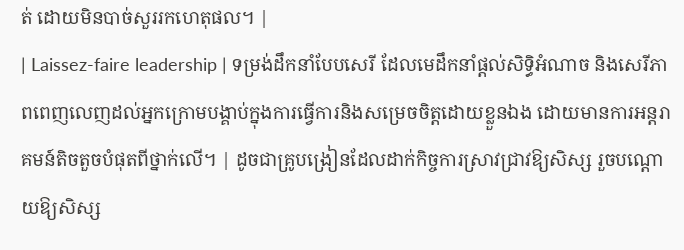ត់ ដោយមិនបាច់សួររកហេតុផល។ |
| Laissez-faire leadership | ទម្រង់ដឹកនាំបែបសេរី ដែលមេដឹកនាំផ្តល់សិទ្ធិអំណាច និងសេរីភាពពេញលេញដល់អ្នកក្រោមបង្គាប់ក្នុងការធ្វើការនិងសម្រេចចិត្តដោយខ្លួនឯង ដោយមានការអន្តរាគមន៍តិចតួចបំផុតពីថ្នាក់លើ។ | ដូចជាគ្រូបង្រៀនដែលដាក់កិច្ចការស្រាវជ្រាវឱ្យសិស្ស រួចបណ្តោយឱ្យសិស្ស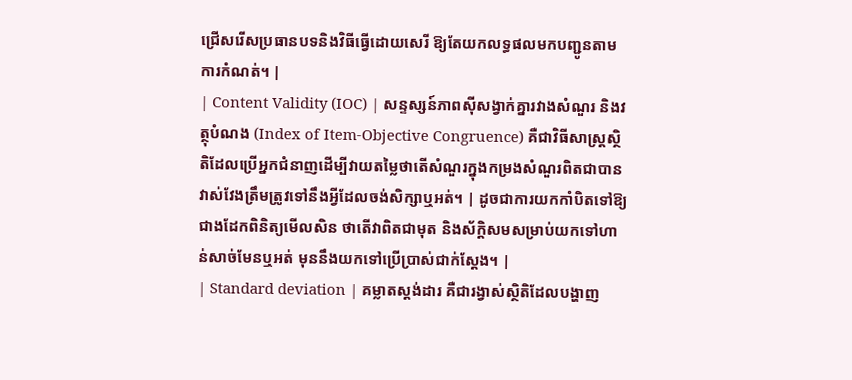ជ្រើសរើសប្រធានបទនិងវិធីធ្វើដោយសេរី ឱ្យតែយកលទ្ធផលមកបញ្ជូនតាមការកំណត់។ |
| Content Validity (IOC) | សន្ទស្សន៍ភាពស៊ីសង្វាក់គ្នារវាងសំណួរ និងវត្ថុបំណង (Index of Item-Objective Congruence) គឺជាវិធីសាស្ត្រស្ថិតិដែលប្រើអ្នកជំនាញដើម្បីវាយតម្លៃថាតើសំណួរក្នុងកម្រងសំណួរពិតជាបានវាស់វែងត្រឹមត្រូវទៅនឹងអ្វីដែលចង់សិក្សាឬអត់។ | ដូចជាការយកកាំបិតទៅឱ្យជាងដែកពិនិត្យមើលសិន ថាតើវាពិតជាមុត និងស័ក្តិសមសម្រាប់យកទៅហាន់សាច់មែនឬអត់ មុននឹងយកទៅប្រើប្រាស់ជាក់ស្តែង។ |
| Standard deviation | គម្លាតស្តង់ដារ គឺជារង្វាស់ស្ថិតិដែលបង្ហាញ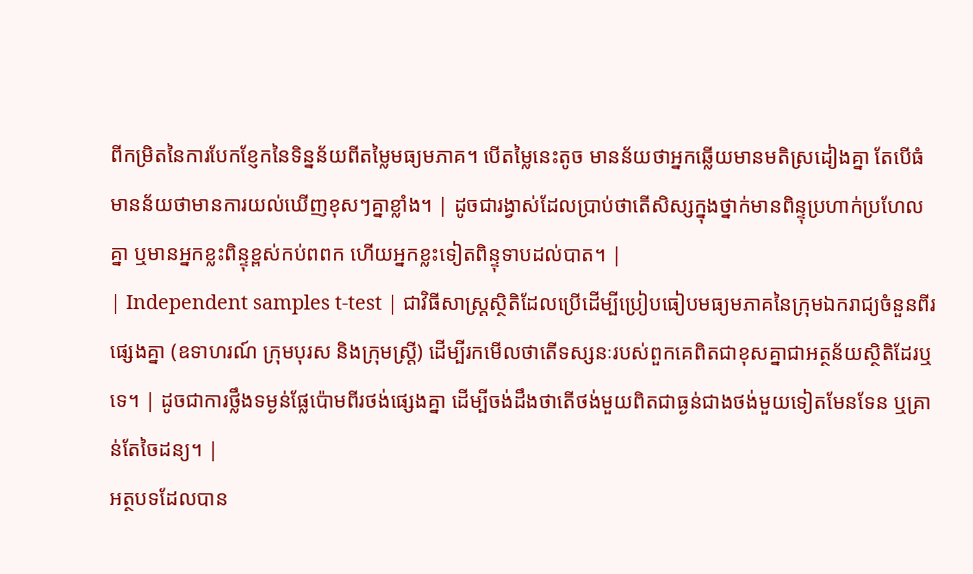ពីកម្រិតនៃការបែកខ្ញែកនៃទិន្នន័យពីតម្លៃមធ្យមភាគ។ បើតម្លៃនេះតូច មានន័យថាអ្នកឆ្លើយមានមតិស្រដៀងគ្នា តែបើធំ មានន័យថាមានការយល់ឃើញខុសៗគ្នាខ្លាំង។ | ដូចជារង្វាស់ដែលប្រាប់ថាតើសិស្សក្នុងថ្នាក់មានពិន្ទុប្រហាក់ប្រហែលគ្នា ឬមានអ្នកខ្លះពិន្ទុខ្ពស់កប់ពពក ហើយអ្នកខ្លះទៀតពិន្ទុទាបដល់បាត។ |
| Independent samples t-test | ជាវិធីសាស្ត្រស្ថិតិដែលប្រើដើម្បីប្រៀបធៀបមធ្យមភាគនៃក្រុមឯករាជ្យចំនួនពីរផ្សេងគ្នា (ឧទាហរណ៍ ក្រុមបុរស និងក្រុមស្ត្រី) ដើម្បីរកមើលថាតើទស្សនៈរបស់ពួកគេពិតជាខុសគ្នាជាអត្ថន័យស្ថិតិដែរឬទេ។ | ដូចជាការថ្លឹងទម្ងន់ផ្លែប៉ោមពីរថង់ផ្សេងគ្នា ដើម្បីចង់ដឹងថាតើថង់មួយពិតជាធ្ងន់ជាងថង់មួយទៀតមែនទែន ឬគ្រាន់តែចៃដន្យ។ |
អត្ថបទដែលបាន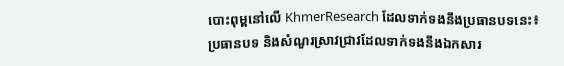បោះពុម្ពនៅលើ KhmerResearch ដែលទាក់ទងនឹងប្រធានបទនេះ៖
ប្រធានបទ និងសំណួរស្រាវជ្រាវដែលទាក់ទងនឹងឯកសារ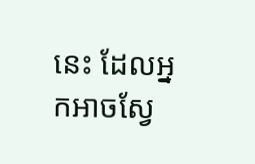នេះ ដែលអ្នកអាចស្វែ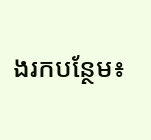ងរកបន្ថែម៖